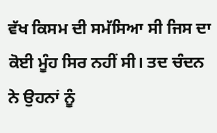ਵੱਖ ਕਿਸਮ ਦੀ ਸਮੱਸਿਆ ਸੀ ਜਿਸ ਦਾ ਕੋਈ ਮੂੰਹ ਸਿਰ ਨਹੀਂ ਸੀ। ਤਦ ਚੰਦਨ ਨੇ ਉਹਨਾਂ ਨੂੰ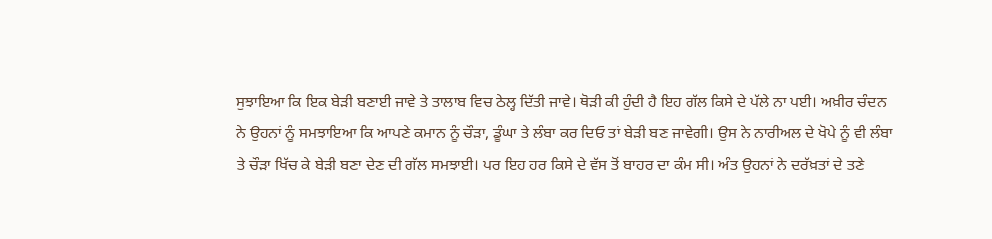ਸੁਝਾਇਆ ਕਿ ਇਕ ਬੇੜੀ ਬਣਾਈ ਜਾਵੇ ਤੇ ਤਾਲਾਬ ਵਿਚ ਠੇਲ੍ਹ ਦਿੱਤੀ ਜਾਵੇ। ਥੋੜੀ ਕੀ ਹੁੰਦੀ ਹੈ ਇਹ ਗੱਲ ਕਿਸੇ ਦੇ ਪੱਲੇ ਨਾ ਪਈ। ਅਖ਼ੀਰ ਚੰਦਨ ਨੇ ਉਹਨਾਂ ਨੂੰ ਸਮਝਾਇਆ ਕਿ ਆਪਣੇ ਕਮਾਨ ਨੂੰ ਚੌੜਾ, ਡੂੰਘਾ ਤੇ ਲੰਬਾ ਕਰ ਦਿਓ ਤਾਂ ਬੇੜੀ ਬਣ ਜਾਵੇਗੀ। ਉਸ ਨੇ ਨਾਰੀਅਲ ਦੇ ਖੋਪੇ ਨੂੰ ਵੀ ਲੰਬਾ ਤੇ ਚੌੜਾ ਖਿੱਚ ਕੇ ਬੇੜੀ ਬਣਾ ਦੇਣ ਦੀ ਗੱਲ ਸਮਝਾਈ। ਪਰ ਇਹ ਹਰ ਕਿਸੇ ਦੇ ਵੱਸ ਤੋਂ ਬਾਹਰ ਦਾ ਕੰਮ ਸੀ। ਅੰਤ ਉਹਨਾਂ ਨੇ ਦਰੱਖ਼ਤਾਂ ਦੇ ਤਣੇ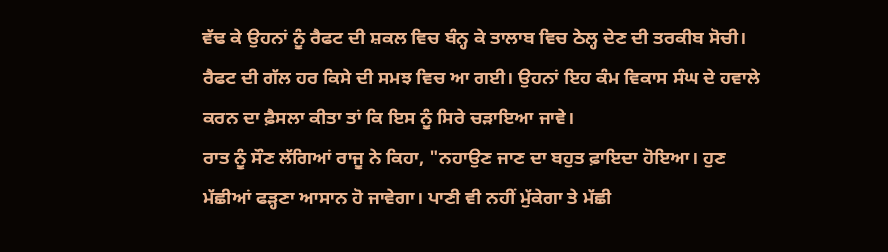ਵੱਢ ਕੇ ਉਹਨਾਂ ਨੂੰ ਰੈਫਟ ਦੀ ਸ਼ਕਲ ਵਿਚ ਬੰਨ੍ਹ ਕੇ ਤਾਲਾਬ ਵਿਚ ਠੇਲ੍ਹ ਦੇਣ ਦੀ ਤਰਕੀਬ ਸੋਚੀ। ਰੈਫਟ ਦੀ ਗੱਲ ਹਰ ਕਿਸੇ ਦੀ ਸਮਝ ਵਿਚ ਆ ਗਈ। ਉਹਨਾਂ ਇਹ ਕੰਮ ਵਿਕਾਸ ਸੰਘ ਦੇ ਹਵਾਲੇ ਕਰਨ ਦਾ ਫ਼ੈਸਲਾ ਕੀਤਾ ਤਾਂ ਕਿ ਇਸ ਨੂੰ ਸਿਰੇ ਚੜਾਇਆ ਜਾਵੇ।
ਰਾਤ ਨੂੰ ਸੌਣ ਲੱਗਿਆਂ ਰਾਜੂ ਨੇ ਕਿਹਾ, "ਨਹਾਉਣ ਜਾਣ ਦਾ ਬਹੁਤ ਫ਼ਾਇਦਾ ਹੋਇਆ। ਹੁਣ ਮੱਛੀਆਂ ਫੜ੍ਹਣਾ ਆਸਾਨ ਹੋ ਜਾਵੇਗਾ। ਪਾਣੀ ਵੀ ਨਹੀਂ ਮੁੱਕੇਗਾ ਤੇ ਮੱਛੀ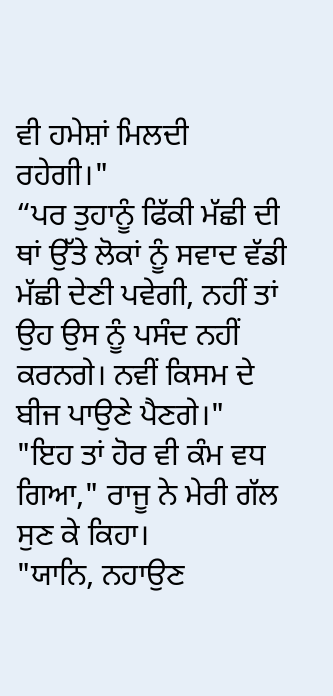ਵੀ ਹਮੇਸ਼ਾਂ ਮਿਲਦੀ ਰਹੇਗੀ।"
“ਪਰ ਤੁਹਾਨੂੰ ਫਿੱਕੀ ਮੱਛੀ ਦੀ ਥਾਂ ਉੱਤੇ ਲੋਕਾਂ ਨੂੰ ਸਵਾਦ ਵੱਡੀ ਮੱਛੀ ਦੇਣੀ ਪਵੇਗੀ, ਨਹੀਂ ਤਾਂ ਉਹ ਉਸ ਨੂੰ ਪਸੰਦ ਨਹੀਂ ਕਰਨਗੇ। ਨਵੀਂ ਕਿਸਮ ਦੇ ਬੀਜ ਪਾਉਣੇ ਪੈਣਗੇ।"
"ਇਹ ਤਾਂ ਹੋਰ ਵੀ ਕੰਮ ਵਧ ਗਿਆ," ਰਾਜੂ ਨੇ ਮੇਰੀ ਗੱਲ ਸੁਣ ਕੇ ਕਿਹਾ।
"ਯਾਨਿ, ਨਹਾਉਣ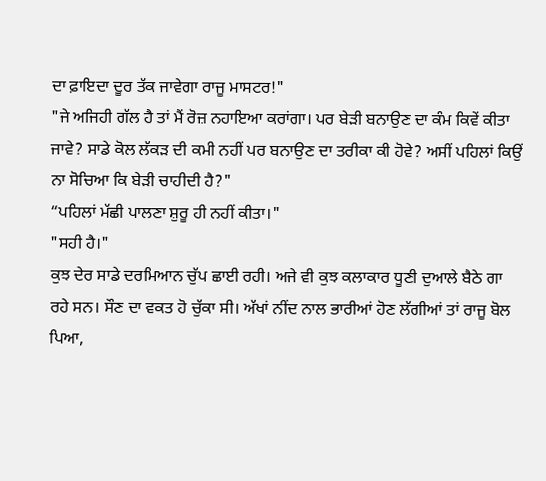ਦਾ ਫ਼ਾਇਦਾ ਦੂਰ ਤੱਕ ਜਾਵੇਗਾ ਰਾਜੂ ਮਾਸਟਰ!"
"ਜੇ ਅਜਿਹੀ ਗੱਲ ਹੈ ਤਾਂ ਮੈਂ ਰੋਜ਼ ਨਹਾਇਆ ਕਰਾਂਗਾ। ਪਰ ਬੇੜੀ ਬਨਾਉਣ ਦਾ ਕੰਮ ਕਿਵੇਂ ਕੀਤਾ ਜਾਵੇ? ਸਾਡੇ ਕੋਲ ਲੱਕੜ ਦੀ ਕਮੀ ਨਹੀਂ ਪਰ ਬਨਾਉਣ ਦਾ ਤਰੀਕਾ ਕੀ ਹੋਵੇ? ਅਸੀਂ ਪਹਿਲਾਂ ਕਿਉਂ ਨਾ ਸੋਚਿਆ ਕਿ ਬੇੜੀ ਚਾਹੀਦੀ ਹੈ?"
“ਪਹਿਲਾਂ ਮੱਛੀ ਪਾਲਣਾ ਸ਼ੁਰੂ ਹੀ ਨਹੀਂ ਕੀਤਾ।"
"ਸਹੀ ਹੈ।"
ਕੁਝ ਦੇਰ ਸਾਡੇ ਦਰਮਿਆਨ ਚੁੱਪ ਛਾਈ ਰਹੀ। ਅਜੇ ਵੀ ਕੁਝ ਕਲਾਕਾਰ ਧੂਣੀ ਦੁਆਲੇ ਬੈਠੇ ਗਾ ਰਹੇ ਸਨ। ਸੌਣ ਦਾ ਵਕਤ ਹੋ ਚੁੱਕਾ ਸੀ। ਅੱਖਾਂ ਨੀਂਦ ਨਾਲ ਭਾਰੀਆਂ ਹੋਣ ਲੱਗੀਆਂ ਤਾਂ ਰਾਜੂ ਬੋਲ ਪਿਆ,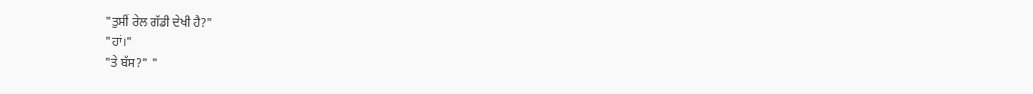"ਤੁਸੀਂ ਰੇਲ ਗੱਡੀ ਦੇਖੀ ਹੈ?"
"ਹਾਂ।"
"ਤੇ ਬੱਸ?" "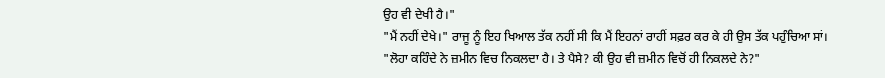ਉਹ ਵੀ ਦੇਖੀ ਹੈ।"
"ਮੈਂ ਨਹੀਂ ਦੇਖੇ।" ਰਾਜੂ ਨੂੰ ਇਹ ਖਿਆਲ ਤੱਕ ਨਹੀਂ ਸੀ ਕਿ ਮੈਂ ਇਹਨਾਂ ਰਾਹੀਂ ਸਫ਼ਰ ਕਰ ਕੇ ਹੀ ਉਸ ਤੱਕ ਪਹੁੰਚਿਆ ਸਾਂ।
"ਲੋਹਾ ਕਹਿੰਦੇ ਨੇ ਜ਼ਮੀਨ ਵਿਚ ਨਿਕਲਦਾ ਹੈ। ਤੇ ਪੈਸੇ? ਕੀ ਉਹ ਵੀ ਜ਼ਮੀਨ ਵਿਚੋਂ ਹੀ ਨਿਕਲਦੇ ਨੇ?"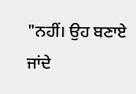"ਨਹੀਂ। ਉਹ ਬਣਾਏ ਜਾਂਦੇ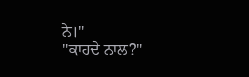ਨੇ।"
"ਕਾਹਦੇ ਨਾਲ?"